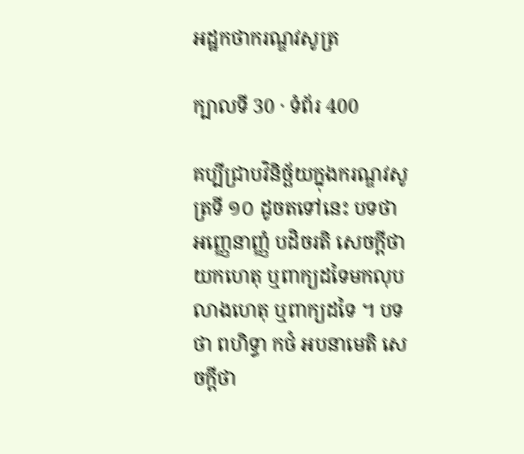អដ្ឋកថាករណ្ឌវសូត្រ

ក្បាលទី 30 · ទំព័រ 400

គប្បីជ្រាបវិនិច្ឆ័យក្នុងករណ្ឌវសូត្រទី ១០ ដូចតទៅនេះ បទថា អញ្ញេនាញ្ញំ បដិចរតិ សេចក្តីថា យកហេតុ ឬពាក្យដទៃមកលុបលាងហេតុ ឬពាក្យដទៃ ។ បទថា ពហិទ្ធា កថំ អបនាមេតិ សេចក្តីថា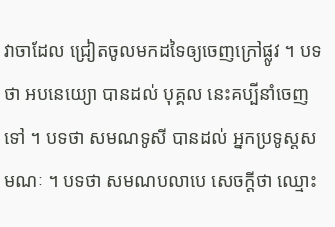វាចាដែល ជ្រៀតចូលមកដទៃឲ្យចេញក្រៅផ្លូវ ។ បទថា អបនេយ្យោ បានដល់ បុគ្គល នេះគប្បីនាំចេញទៅ ។ បទថា សមណទូសី បានដល់ អ្នកប្រទូស្តសមណៈ ។ បទថា សមណបលាបេ សេចក្តីថា ឈ្មោះ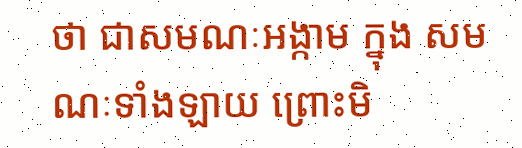ថា ជាសមណៈអង្កាម ក្នុង សមណៈទាំងឡាយ ព្រោះមិ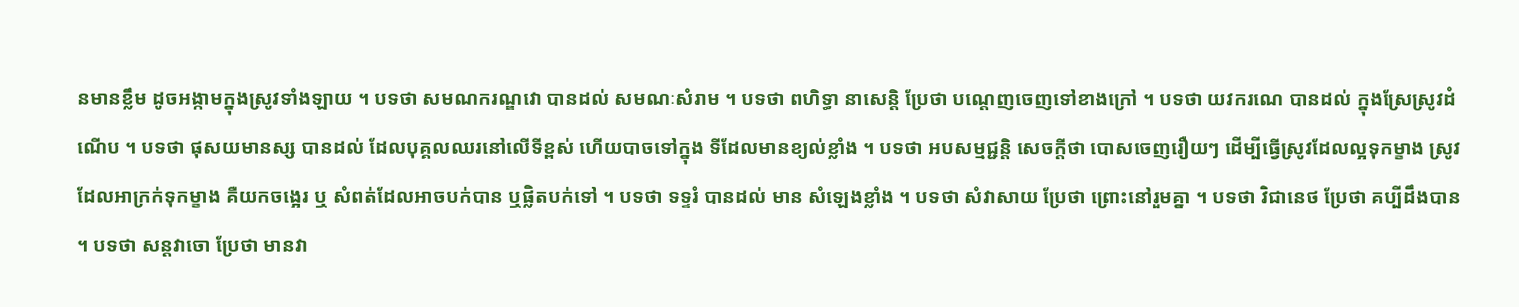នមានខ្លឹម ដូចអង្កាមក្នុងស្រូវទាំងឡាយ ។ បទថា សមណករណ្ឌវោ បានដល់ សមណៈសំរាម ។ បទថា ពហិទ្ធា នាសេន្តិ ប្រែថា បណ្តេញចេញទៅខាងក្រៅ ។ បទថា យវករណេ បានដល់ ក្នុងស្រែស្រូវដំណើប ។ បទថា ផុសយមានស្ស បានដល់ ដែលបុគ្គលឈរនៅលើទីខ្ពស់ ហើយបាចទៅក្នុង ទីដែលមានខ្យល់ខ្លាំង ។ បទថា អបសម្មជ្ជន្តិ សេចក្តីថា បោសចេញរឿយៗ ដើម្បីធ្វើស្រូវដែលល្អទុកម្ខាង ស្រូវដែលអាក្រក់ទុកម្ខាង គឺយកចង្អេរ ឬ សំពត់ដែលអាចបក់បាន ឬផ្លិតបក់ទៅ ។ បទថា ទទ្ទរំ បានដល់ មាន សំឡេងខ្លាំង ។ បទថា សំវាសាយ ប្រែថា ព្រោះនៅរួមគ្នា ។ បទថា វិជានេថ ប្រែថា គប្បីដឹងបាន ។ បទថា សន្តវាចោ ប្រែថា មានវា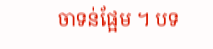ចាទន់ផ្អែម ។ បទ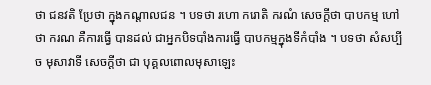ថា ជនវតិ ប្រែថា ក្នុងកណ្តាលជន ។ បទថា រហោ ករោតិ ករណំ សេចក្តីថា បាបកម្ម ហៅថា ករណ គឺការធ្វើ បានដល់ ជាអ្នកបិទបាំងការធ្វើ បាបកម្មក្នុងទីកំបាំង ។ បទថា សំសប្បី ច មុសាវាទី សេចក្តីថា ជា បុគ្គលពោលមុសាឡេះ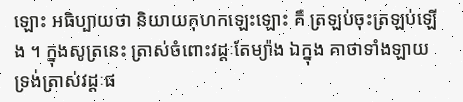ឡោះ អធិប្បាយថា និយាយកុហកឡេះឡោះ គឺ ត្រឡប់ចុះត្រឡប់ឡើង ។ ក្នុងសូត្រនេះ ត្រាស់ចំពោះវដ្តៈតែម្យ៉ាង ឯក្នុង គាថាទាំងឡាយ ទ្រង់ត្រាស់វដ្តៈផ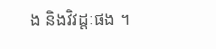ង និងវិវដ្តៈផង ។